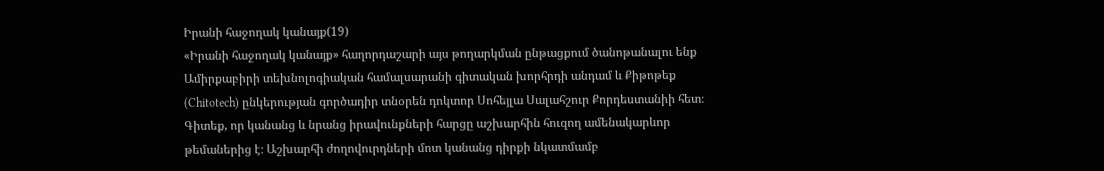Իրանի հաջողակ կանայք(19)
«Իրանի հաջողակ կանայք» հաղորդաշարի այս թողարկման ընթացքում ծանոթանալու ենք Ամիրքաբիրի տեխնոլոգիական համալսարանի գիտական խորհրդի անդամ և Քիթոթեք (Chitotech) ընկերության գործադիր տնօրեն դոկտոր Սոհեյլա Սալահշուր Քորդեստանիի հետ։
Գիտեք, որ կանանց և նրանց իրավունքների հարցը աշխարհին հուզող ամենակարևոր թեմաներից է։ Աշխարհի ժողովուրդների մոտ կանանց դիրքի նկատմամբ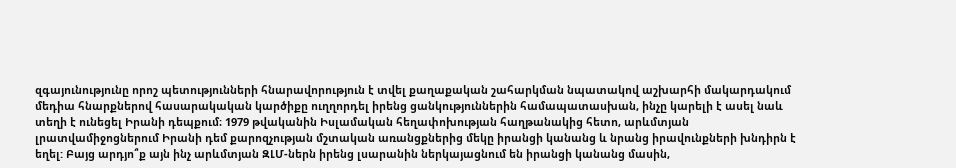զգայունությունը որոշ պետությունների հնարավորություն է տվել քաղաքական շահարկման նպատակով աշխարհի մակարդակում մեդիա հնարքներով հասարակական կարծիքը ուղղորդել իրենց ցանկություններին համապատասխան, ինչը կարելի է ասել նաև տեղի է ունեցել Իրանի դեպքում։ 1979 թվականին Իսլամական հեղափոխության հաղթանակից հետո, արևմտյան լրատվամիջոցներում Իրանի դեմ քարոզչության մշտական առանցքներից մեկը իրանցի կանանց և նրանց իրավունքների խնդիրն է եղել: Բայց արդյո՞ք այն ինչ արևմտյան ԶԼՄ-ներն իրենց լսարանին ներկայացնում են իրանցի կանանց մասին,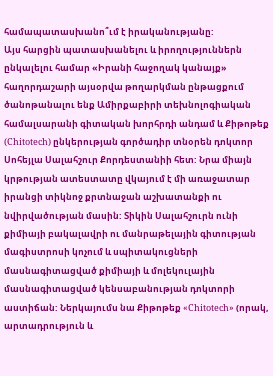համապատասխանո՞ւմ է իրականությանը:
Այս հարցին պատասխանելու և իրողություններն ընկալելու համար «Իրանի հաջողակ կանայք» հաղորդաշարի այսօրվա թողարկման ընթացքում ծանոթանալու ենք Ամիրքաբիրի տեխնոլոգիական համալսարանի գիտական խորհրդի անդամ և Քիթոթեք (Chitotech) ընկերության գործադիր տնօրեն դոկտոր Սոհեյլա Սալահշուր Քորդեստանիի հետ: Նրա միայն կրթության ատեստատը վկայում է մի առաջատար իրանցի տիկնոջ քրտնաջան աշխատանքի ու նվիրվածության մասին: Տիկին Սալահշուրն ունի քիմիայի բակալավրի ու մանրաթելային գիտության մագիստրոսի կոչում և սպիտակուցների մասնագիտացված քիմիայի և մոլեկուլային մասնագիտացված կենսաբանության դոկտորի աստիճան: Ներկայումս նա Քիթոթեք «Chitotech» (որակ, արտադրություն և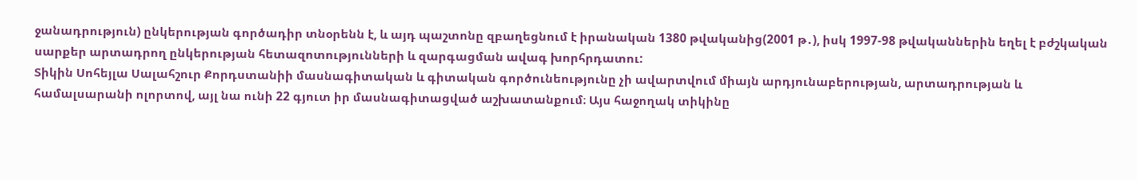ջանադրություն) ընկերության գործադիր տնօրենն է, և այդ պաշտոնը զբաղեցնում է իրանական 1380 թվականից(2001 թ․), իսկ 1997-98 թվականներին եղել է բժշկական սարքեր արտադրող ընկերության հետազոտությունների և զարգացման ավագ խորհրդատու:
Տիկին Սոհեյլա Սալահշուր Քորդստանիի մասնագիտական և գիտական գործունեությունը չի ավարտվում միայն արդյունաբերության, արտադրության և համալսարանի ոլորտով, այլ նա ունի 22 գյուտ իր մասնագիտացված աշխատանքում։ Այս հաջողակ տիկինը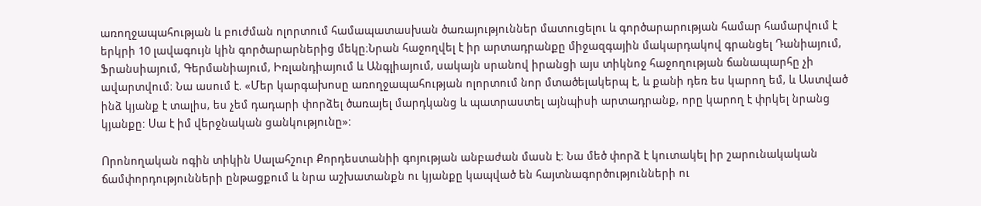առողջապահության և բուժման ոլորտում համապատասխան ծառայություններ մատուցելու և գործարարության համար համարվում է երկրի 10 լավագույն կին գործարարներից մեկը։Նրան հաջողվել է իր արտադրանքը միջազգային մակարդակով գրանցել Դանիայում, Ֆրանսիայում, Գերմանիայում, Իռլանդիայում և Անգլիայում, սակայն սրանով իրանցի այս տիկնոջ հաջողության ճանապարհը չի ավարտվում։ Նա ասում է. «Մեր կարգախոսը առողջապահության ոլորտում նոր մտածելակերպ է, և քանի դեռ ես կարող եմ, և Աստված ինձ կյանք է տալիս, ես չեմ դադարի փորձել ծառայել մարդկանց և պատրաստել այնպիսի արտադրանք, որը կարող է փրկել նրանց կյանքը: Սա է իմ վերջնական ցանկությունը»:

Որոնողական ոգին տիկին Սալահշուր Քորդեստանիի գոյության անբաժան մասն է։ Նա մեծ փորձ է կուտակել իր շարունակական ճամփորդությունների ընթացքում և նրա աշխատանքն ու կյանքը կապված են հայտնագործությունների ու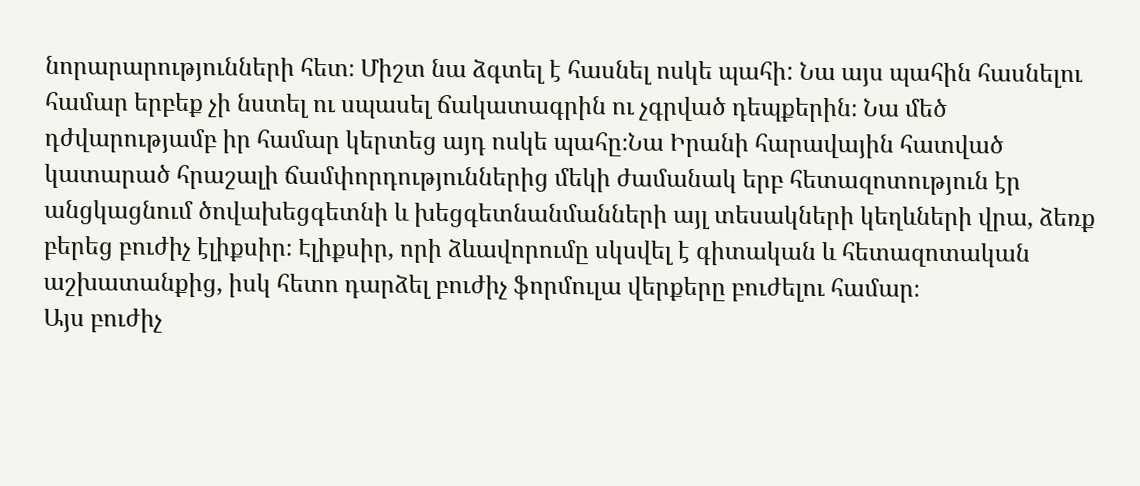նորարարությունների հետ։ Միշտ նա ձգտել է հասնել ոսկե պահի: Նա այս պահին հասնելու համար երբեք չի նստել ու սպասել ճակատագրին ու չգրված դեպքերին։ Նա մեծ դժվարությամբ իր համար կերտեց այդ ոսկե պահը։Նա Իրանի հարավային հատված կատարած հրաշալի ճամփորդություններից մեկի ժամանակ երբ հետազոտություն էր անցկացնում ծովախեցգետնի և խեցգետնանմանների այլ տեսակների կեղևների վրա, ձեռք բերեց բուժիչ էլիքսիր։ Էլիքսիր, որի ձևավորումը սկսվել է գիտական և հետազոտական աշխատանքից, իսկ հետո դարձել բուժիչ ֆորմուլա վերքերը բուժելու համար։
Այս բուժիչ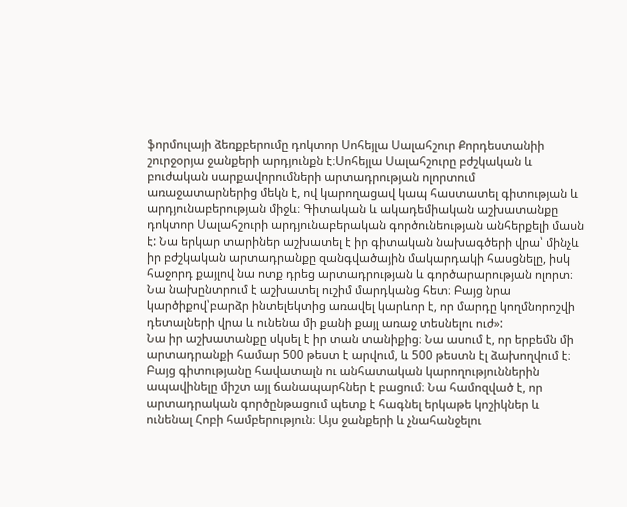ֆորմուլայի ձեռքբերումը դոկտոր Սոհեյլա Սալահշուր Քորդեստանիի շուրջօրյա ջանքերի արդյունքն է։Սոհեյլա Սալահշուրը բժշկական և բուժական սարքավորումների արտադրության ոլորտում առաջատարներից մեկն է, ով կարողացավ կապ հաստատել գիտության և արդյունաբերության միջև։ Գիտական և ակադեմիական աշխատանքը դոկտոր Սալահշուրի արդյունաբերական գործունեության անհերքելի մասն է: Նա երկար տարիներ աշխատել է իր գիտական նախագծերի վրա՝ մինչև իր բժշկական արտադրանքը զանգվածային մակարդակի հասցնելը, իսկ հաջորդ քայլով նա ոտք դրեց արտադրության և գործարարության ոլորտ։ Նա նախընտրում է աշխատել ուշիմ մարդկանց հետ։ Բայց նրա կարծիքով՝բարձր ինտելեկտից առավել կարևոր է, որ մարդը կողմնորոշվի դետալների վրա և ունենա մի քանի քայլ առաջ տեսնելու ուժ»:
Նա իր աշխատանքը սկսել է իր տան տանիքից։ Նա ասում է, որ երբեմն մի արտադրանքի համար 500 թեստ է արվում, և 500 թեստն էլ ձախողվում է։ Բայց գիտությանը հավատալն ու անհատական կարողություններին ապավինելը միշտ այլ ճանապարհներ է բացում։ Նա համոզված է, որ արտադրական գործընթացում պետք է հագնել երկաթե կոշիկներ և ունենալ Հոբի համբերություն։ Այս ջանքերի և չնահանջելու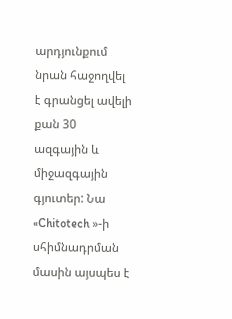արդյունքում նրան հաջողվել է գրանցել ավելի քան 30 ազգային և միջազգային գյուտեր: Նա «Chitotech »-ի սհիմնադրման մասին այսպես է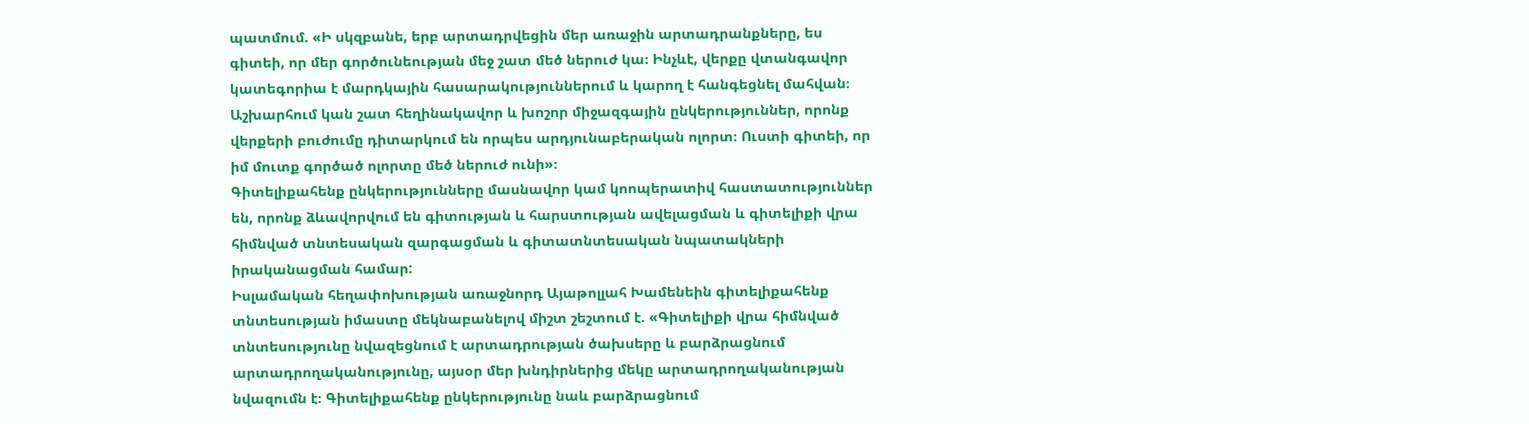պատմում. «Ի սկզբանե, երբ արտադրվեցին մեր առաջին արտադրանքները, ես գիտեի, որ մեր գործունեության մեջ շատ մեծ ներուժ կա։ Ինչևէ, վերքը վտանգավոր կատեգորիա է մարդկային հասարակություններում և կարող է հանգեցնել մահվան։ Աշխարհում կան շատ հեղինակավոր և խոշոր միջազգային ընկերություններ, որոնք վերքերի բուժումը դիտարկում են որպես արդյունաբերական ոլորտ։ Ուստի գիտեի, որ իմ մուտք գործած ոլորտը մեծ ներուժ ունի»։
Գիտելիքահենք ընկերությունները մասնավոր կամ կոոպերատիվ հաստատություններ են, որոնք ձևավորվում են գիտության և հարստության ավելացման և գիտելիքի վրա հիմնված տնտեսական զարգացման և գիտատնտեսական նպատակների իրականացման համար:
Իսլամական հեղափոխության առաջնորդ Այաթոլլահ Խամենեին գիտելիքահենք տնտեսության իմաստը մեկնաբանելով միշտ շեշտում է. «Գիտելիքի վրա հիմնված տնտեսությունը նվազեցնում է արտադրության ծախսերը և բարձրացնում արտադրողականությունը, այսօր մեր խնդիրներից մեկը արտադրողականության նվազումն է։ Գիտելիքահենք ընկերությունը նաև բարձրացնում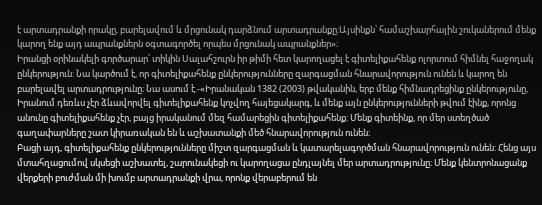է արտադրանքի որակը, բարելավում և մրցունակ դարձնում արտադրանքը։Այսինքն՝ համաշխարհային շուկաներում մենք կարող ենք այդ ապրանքներն օգտագործել որպես մրցունակ ապրանքներ»։
Իրանցի օրինակելի գործարար՝ տիկին Սալահշուրն իր թիմի հետ կարողացել է գիտելիքահենք ոլորտում հիմնել հաջողակ ընկերություն: Նա կարծում է, որ գիտելիքահենք ընկերությունները զարգացման հնարավորություն ունեն և կարող են բարելավել արտադրությունը։ Նա ասում է.-«Իրանական 1382 (2003) թվականին, երբ մենք հիմնադրեցինք ընկերությունը, Իրանում դեռևս չէր ձևավորվել գիտելիքահենք կոչվող հայեցակարգ, և մենք այն ընկերությունների թվում էինք, որոնց անունը գիտելիքահենք չէր, բայց իրականում մեզ համարեցին գիտելիքահենք։ Մենք գիտեինք, որ մեր ստեղծած գաղափարները շատ կիրառական են և աշխատանքի մեծ հնարավորություն ունեն։
Բացի այդ, գիտելիքահենք ընկերությունները միշտ զարգացման և կատարելագործման հնարավորություն ունեն: Հենց այս մտահղացումով սկսեցի աշխատել, շարունակեցի ու կարողացա ընդլայնել մեր արտադրությունը։ Մենք կենտրոնացանք վերքերի բուժման մի խումբ արտադրանքի վրա, որոնք վերաբերում են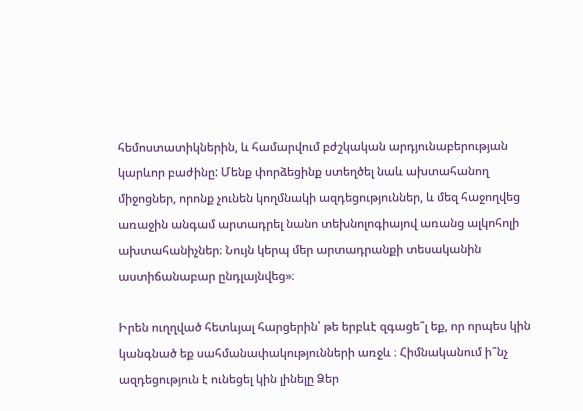հեմոստատիկներին, և համարվում բժշկական արդյունաբերության կարևոր բաժինը: Մենք փորձեցինք ստեղծել նաև ախտահանող միջոցներ, որոնք չունեն կողմնակի ազդեցություններ, և մեզ հաջողվեց առաջին անգամ արտադրել նանո տեխնոլոգիայով առանց ալկոհոլի ախտահանիչներ։ Նույն կերպ մեր արտադրանքի տեսականին աստիճանաբար ընդլայնվեց»։

Իրեն ուղղված հետևյալ հարցերին՝ թե երբևէ զգացե՞լ եք, որ որպես կին կանգնած եք սահմանափակությունների առջև ։ Հիմնականում ի՞նչ ազդեցություն է ունեցել կին լինելը Ձեր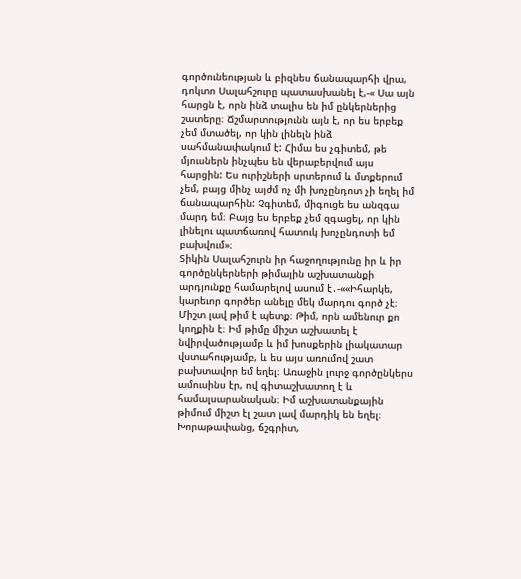գործունեության և բիզնես ճանապարհի վրա, դոկտո Սալահշուրը պատասխանել է,-« Սա այն հարցն է, որն ինձ տալիս են իմ ընկերներից շատերը։ Ճշմարտությունն այն է, որ ես երբեք չեմ մտածել, որ կին լինելն ինձ սահմանափակում է: Հիմա ես չգիտեմ, թե մյուսներն ինչպես են վերաբերվում այս հարցին: Ես ուրիշների սրտերում և մտքերում չեմ, բայց մինչ այժմ ոչ մի խոչընդոտ չի եղել իմ ճանապարհին: Չգիտեմ, միգուցե ես անզգա մարդ եմ։ Բայց ես երբեք չեմ զգացել, որ կին լինելու պատճառով հատուկ խոչընդոտի եմ բախվում»։
Տիկին Սալահշուրն իր հաջողությունը իր և իր գործընկերների թիմային աշխատանքի արդյունքը համարելով ասում է․-««Իհարկե, կարեւոր գործեր անելը մեկ մարդու գործ չէ։ Միշտ լավ թիմ է պետք։ Թիմ, որն ամենուր քո կողքին է։ Իմ թիմը միշտ աշխատել է նվիրվածությամբ և իմ խոսքերին լիակատար վստահությամբ, և ես այս առումով շատ բախտավոր եմ եղել։ Առաջին լուրջ գործընկերս ամուսինս էր, ով գիտաշխատող է և համալսարանական։ Իմ աշխատանքային թիմում միշտ էլ շատ լավ մարդիկ են եղել։ Խորաթափանց, ճշգրիտ,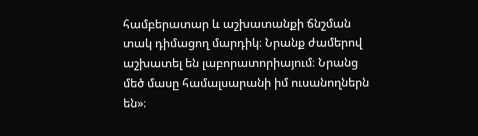համբերատար և աշխատանքի ճնշման տակ դիմացող մարդիկ։ Նրանք ժամերով աշխատել են լաբորատորիայում։ Նրանց մեծ մասը համալսարանի իմ ուսանողներն են»։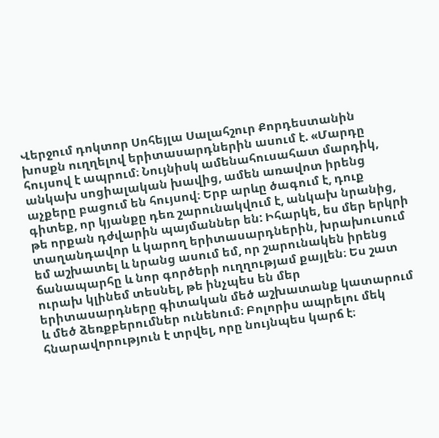Վերջում դոկտոր Սոհեյլա Սալահշուր Քորդեստանին խոսքն ուղղելով երիտասարդներին ասում է. «Մարդը հույսով է ապրում։ Նույնիսկ ամենահուսահատ մարդիկ, անկախ սոցիալական խավից, ամեն առավոտ իրենց աչքերը բացում են հույսով։ Երբ արևը ծագում է, դուք գիտեք, որ կյանքը դեռ շարունակվում է, անկախ նրանից, թե որքան դժվարին պայմաններ են: Իհարկե, ես մեր երկրի տաղանդավոր և կարող երիտասարդներին, խրախուսում եմ աշխատել և նրանց ասում եմ, որ շարունակեն իրենց ճանապարհը և նոր գործերի ուղղությամ քայլեն։ Ես շատ ուրախ կլինեմ տեսնել, թե ինչպես են մեր երիտասարդները գիտական մեծ աշխատանք կատարում և մեծ ձեռքբերումներ ունենում։ Բոլորիս ապրելու մեկ հնարավորություն է տրվել, որը նույնպես կարճ է։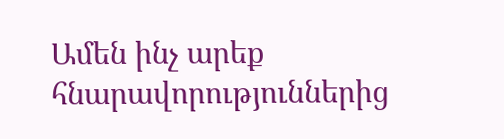Ամեն ինչ արեք հնարավորություններից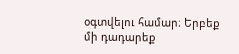օգտվելու համար։ Երբեք մի դադարեք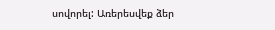սովորել: Առերեսվեք ձեր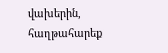վախերին, հաղթահարեք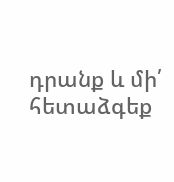դրանք և մի՛ հետաձգեք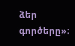ձեր գործերը»։